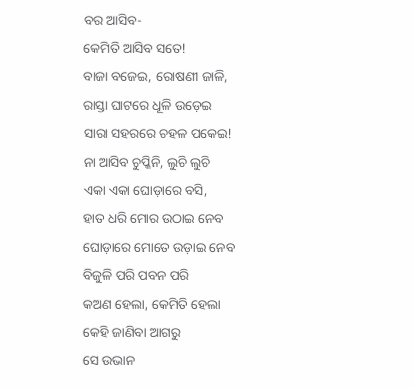ବର ଆସିବ-
କେମିତି ଆସିବ ସତେ!
ବାଜା ବଜେଇ, ରୋଷଣୀ ଜାଳି,
ରାସ୍ତା ଘାଟରେ ଧୂଳି ଉଡ଼େଇ
ସାରା ସହରରେ ଚହଳ ପକେଇ!
ନା ଆସିବ ଚୁପ୍କିନି, ଲୁଚି ଲୁଚି
ଏକା ଏକା ଘୋଡ଼ାରେ ବସି,
ହାତ ଧରି ମୋର ଉଠାଇ ନେବ
ଘୋଡ଼ାରେ ମୋତେ ଉଡ଼ାଇ ନେବ
ବିଜୁଳି ପରି ପବନ ପରି
କଅଣ ହେଲା, କେମିତି ହେଲା
କେହି ଜାଣିବା ଆଗରୁ
ସେ ଉଭାନ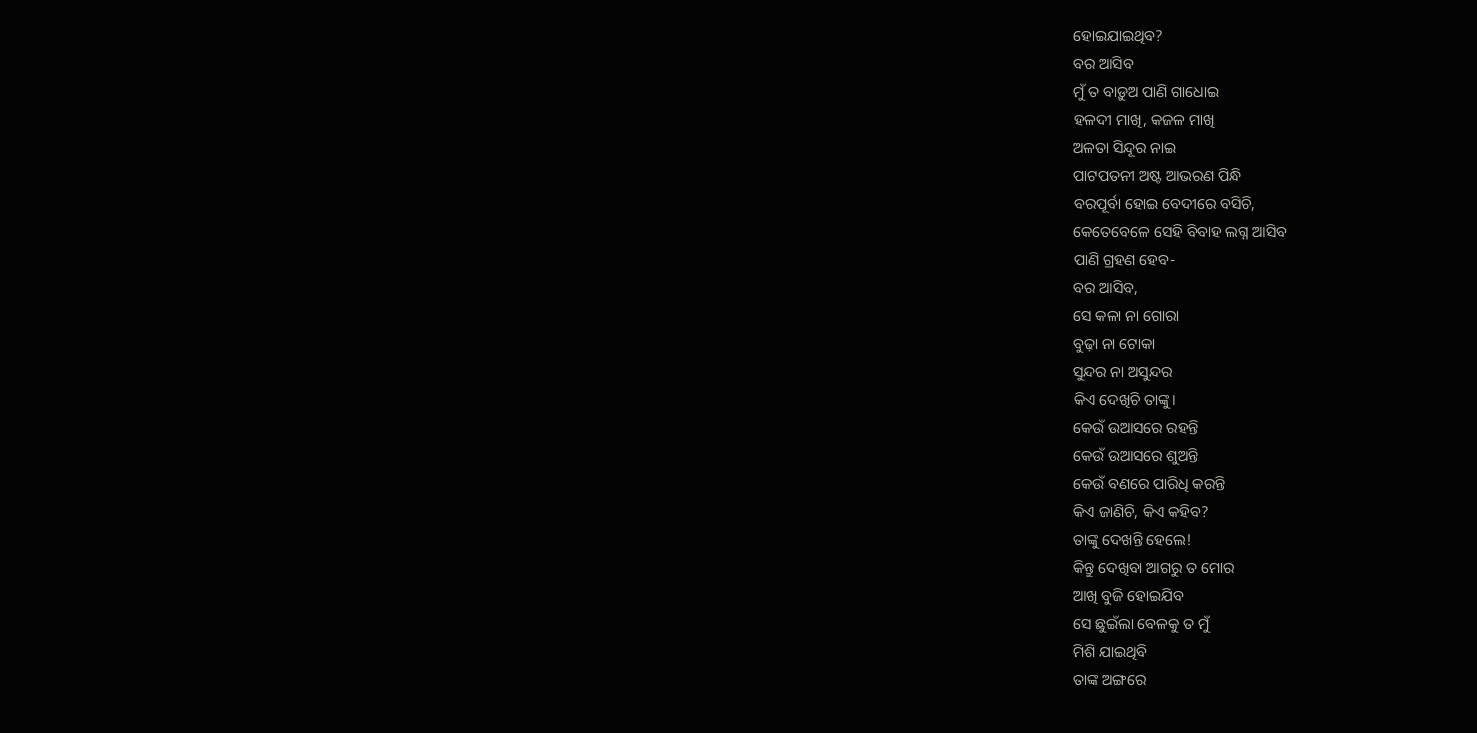ହୋଇଯାଇଥିବ?
ବର ଆସିବ
ମୁଁ ତ ବାଡ଼ୁଅ ପାଣି ଗାଧୋଇ
ହଳଦୀ ମାଖି, କଜଳ ମାଖି
ଅଳତା ସିନ୍ଦୂର ନାଇ
ପାଟପତନୀ ଅଷ୍ଟ ଆଭରଣ ପିନ୍ଧି
ବରପୂର୍ବା ହୋଇ ବେଦୀରେ ବସିଚି,
କେତେବେଳେ ସେହି ବିବାହ ଲଗ୍ନ ଆସିବ
ପାଣି ଗ୍ରହଣ ହେବ-
ବର ଆସିବ,
ସେ କଳା ନା ଗୋରା
ବୁଢ଼ା ନା ଟୋକା
ସୁନ୍ଦର ନା ଅସୁନ୍ଦର
କିଏ ଦେଖିଚି ତାଙ୍କୁ।
କେଉଁ ଉଆସରେ ରହନ୍ତି
କେଉଁ ଉଆସରେ ଶୁଅନ୍ତି
କେଉଁ ବଣରେ ପାରିଧି କରନ୍ତି
କିଏ ଜାଣିଚି, କିଏ କହିବ?
ତାଙ୍କୁ ଦେଖନ୍ତି ହେଲେ!
କିନ୍ତୁ ଦେଖିବା ଆଗରୁ ତ ମୋର
ଆଖି ବୁଜି ହୋଇଯିବ
ସେ ଛୁଇଁଲା ବେଳକୁ ତ ମୁଁ
ମିଶି ଯାଇଥିବି
ତାଙ୍କ ଅଙ୍ଗରେ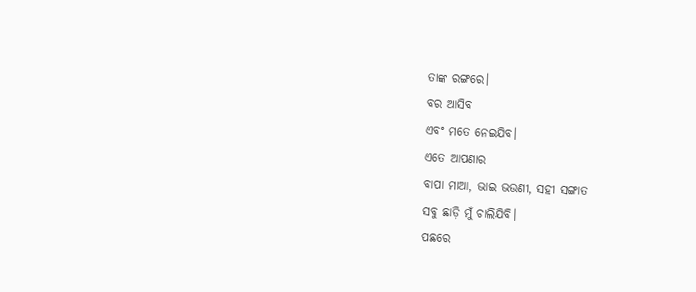ତାଙ୍କ ରଙ୍ଗରେ।
ବର ଆସିବ
ଏବଂ ମତେ ନେଇଯିବ।
ଏତେ ଆପଣାର
ବାପା ମାଆ, ଭାଇ ଭଉଣୀ, ସହୀ ସଙ୍ଗାତ
ସବୁ ଛାଡ଼ି ମୁଁ ଚାଲିଯିବି।
ପଛରେ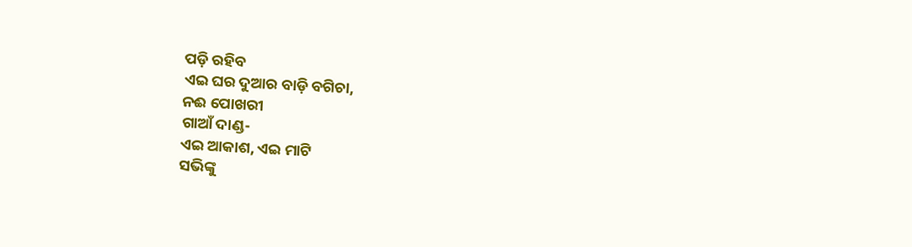ପଡ଼ି ରହିବ
ଏଇ ଘର ଦୁଆର ବାଡ଼ି ବଗିଚା,
ନଈ ପୋଖରୀ
ଗାଆଁ ଦାଣ୍ଡ-
ଏଇ ଆକାଶ, ଏଇ ମାଟି
ସଭିଙ୍କୁ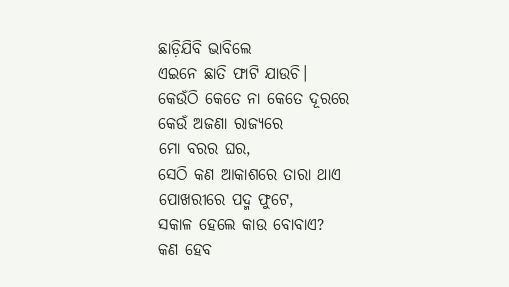ଛାଡ଼ିଯିବି ଭାବିଲେ
ଏଇନେ ଛାତି ଫାଟି ଯାଉଚି।
କେଉଁଠି କେତେ ନା କେତେ ଦୂରରେ
କେଉଁ ଅଜଣା ରାଜ୍ୟରେ
ମୋ ବରର ଘର,
ସେଠି କଣ ଆକାଶରେ ତାରା ଥାଏ
ପୋଖରୀରେ ପଦ୍ମ ଫୁଟେ,
ସକାଳ ହେଲେ କାଉ ବୋବାଏ?
କଣ ହେବ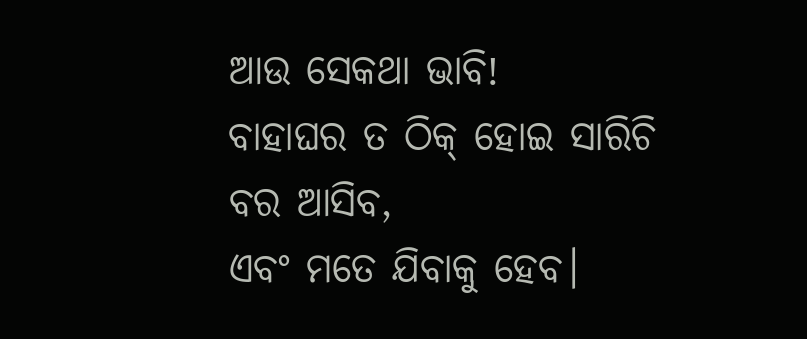ଆଉ ସେକଥା ଭାବି!
ବାହାଘର ତ ଠିକ୍ ହୋଇ ସାରିଚି
ବର ଆସିବ,
ଏବଂ ମତେ ଯିବାକୁ ହେବ।